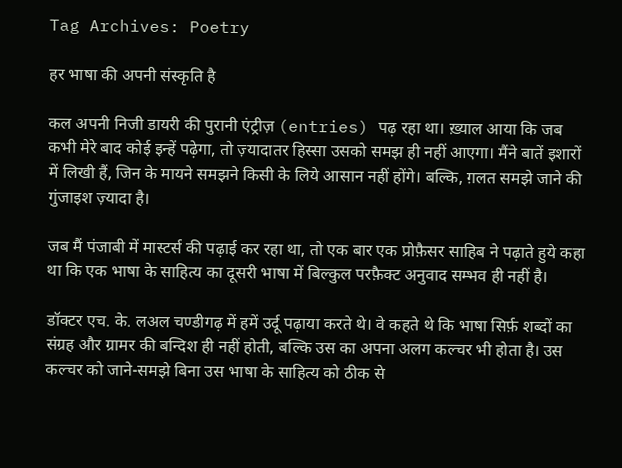Tag Archives: Poetry

हर भाषा की अपनी संस्कृति है

कल अपनी निजी डायरी की पुरानी एंट्रीज़ (entries) पढ़ रहा था। ख़्याल आया कि जब कभी मेरे बाद कोई इन्हें पढ़ेगा, तो ज़्यादातर हिस्सा उसको समझ ही नहीं आएगा। मैंने बातें इशारों में लिखी हैं, जिन के मायने समझने किसी के लिये आसान नहीं होंगे। बल्कि, ग़लत समझे जाने की गुंजाइश ज़्यादा है।

जब मैं पंजाबी में मास्टर्स की पढ़ाई कर रहा था, तो एक बार एक प्रोफ़ैसर साहिब ने पढ़ाते हुये कहा था कि एक भाषा के साहित्य का दूसरी भाषा में बिल्कुल परफ़ैक्ट अनुवाद सम्भव ही नहीं है।

डॉक्टर एच. के. लअल चण्डीगढ़ में हमें उर्दू पढ़ाया करते थे। वे कहते थे कि भाषा सिर्फ़ शब्दों का संग्रह और ग्रामर की बन्दिश ही नहीं होती, बल्कि उस का अपना अलग कल्चर भी होता है। उस कल्चर को जाने-समझे बिना उस भाषा के साहित्य को ठीक से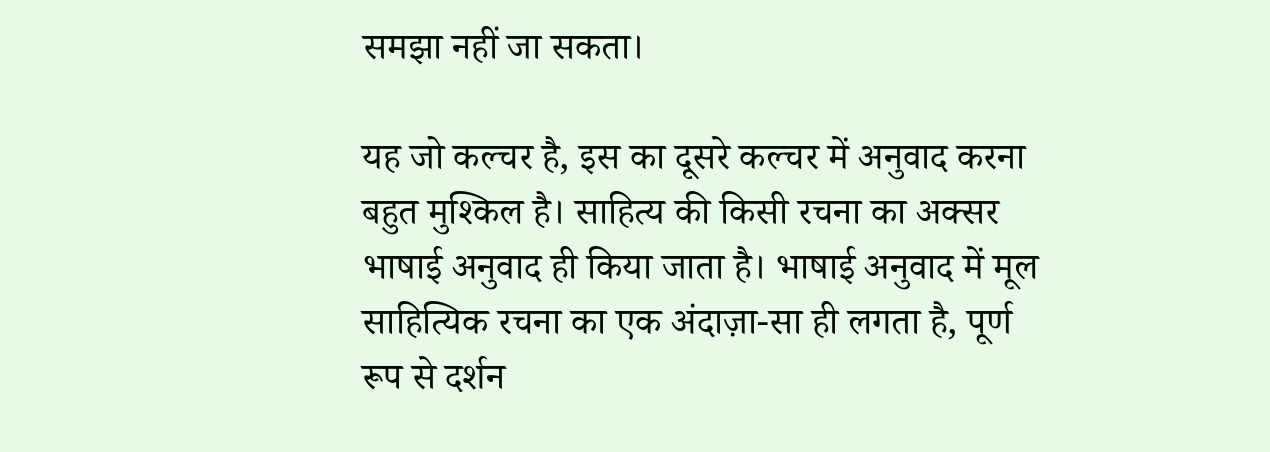समझा नहीं जा सकता।

यह जो कल्चर है, इस का दूसरे कल्चर में अनुवाद करना बहुत मुश्किल है। साहित्य की किसी रचना का अक्सर भाषाई अनुवाद ही किया जाता है। भाषाई अनुवाद में मूल साहित्यिक रचना का एक अंदाज़ा-सा ही लगता है, पूर्ण रूप से दर्शन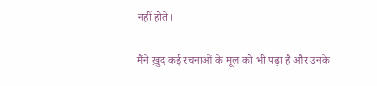नहीं होते।

मैंने ख़ुद कई रचनाओं के मूल को भी पढ़ा है और उनके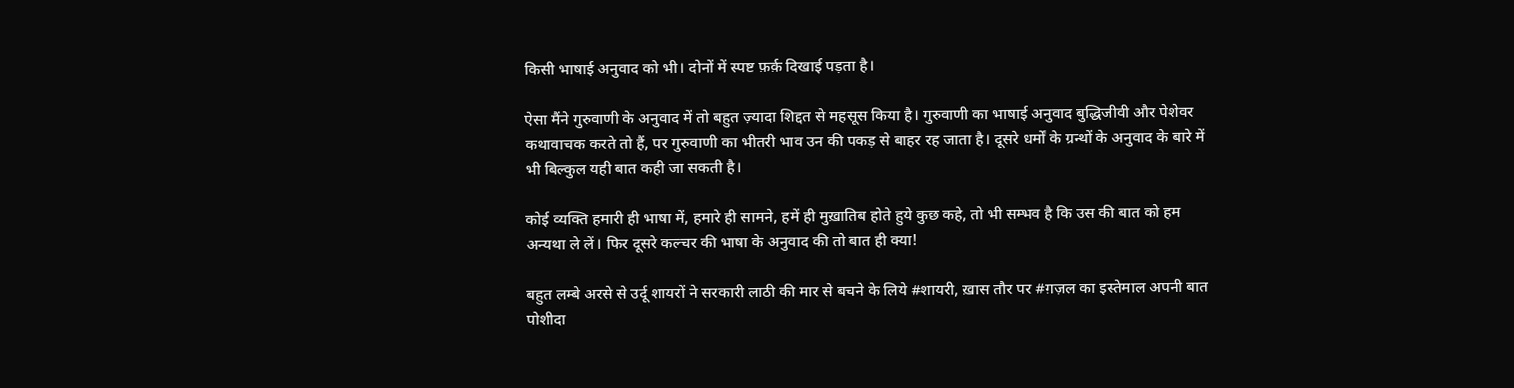किसी भाषाई अनुवाद को भी। दोनों में स्पष्ट फ़र्क़ दिखाई पड़ता है।

ऐसा मैंने गुरुवाणी के अनुवाद में तो बहुत ज़्यादा शिद्दत से महसूस किया है। गुरुवाणी का भाषाई अनुवाद बुद्धिजीवी और पेशेवर कथावाचक करते तो हैं, पर गुरुवाणी का भीतरी भाव उन की पकड़ से बाहर रह जाता है। दूसरे धर्मों के ग्रन्थों के अनुवाद के बारे में भी बिल्कुल यही बात कही जा सकती है।

कोई व्यक्ति हमारी ही भाषा में, हमारे ही सामने, हमें ही मुख़ातिब होते हुये कुछ कहे, तो भी सम्भव है कि उस की बात को हम अन्यथा ले लें। फिर दूसरे कल्चर की भाषा के अनुवाद की तो बात ही क्या!

बहुत लम्बे अरसे से उर्दू शायरों ने सरकारी लाठी की मार से बचने के लिये #शायरी, ख़ास तौर पर #ग़ज़ल का इस्तेमाल अपनी बात पोशीदा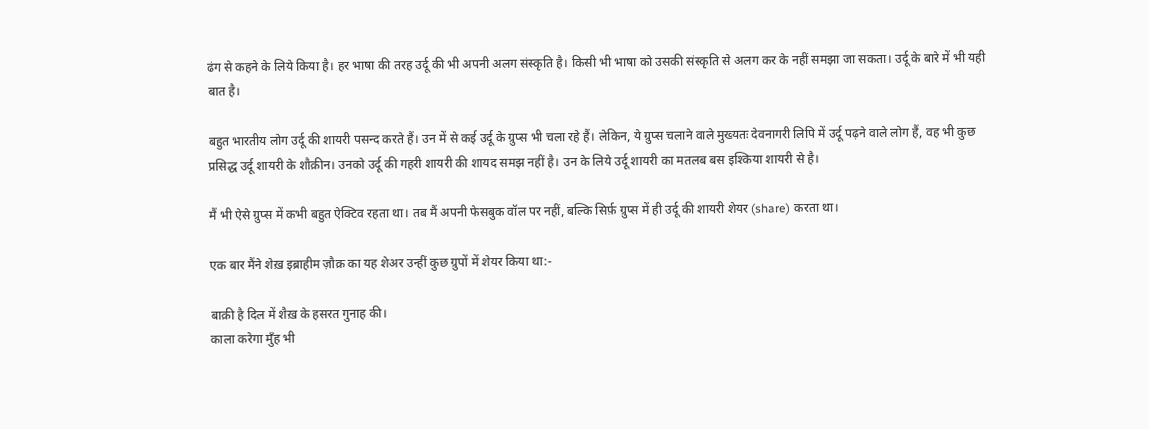ढंग से कहने के लिये किया है। हर भाषा की तरह उर्दू की भी अपनी अलग संस्कृति है। किसी भी भाषा को उसकी संस्कृति से अलग कर के नहीं समझा जा सकता। उर्दू के बारे में भी यही बात है।

बहुत भारतीय लोग उर्दू की शायरी पसन्द करते हैं। उन में से कई उर्दू के ग्रुप्स भी चला रहे हैं। लेकिन, ये ग्रुप्स चलाने वाले मुख्यतः देवनागरी लिपि में उर्दू पढ़ने वाले लोग हैं, वह भी कुछ प्रसिद्ध उर्दू शायरी के शौक़ीन। उनको उर्दू की गहरी शायरी की शायद समझ नहीं है। उन के लिये उर्दू शायरी का मतलब बस इश्किया शायरी से है।

मैं भी ऐसे ग्रुप्स में कभी बहुत ऐक्टिव रहता था। तब मैं अपनी फेसबुक वॉल पर नहीं, बल्कि सिर्फ़ ग्रुप्स में ही उर्दू की शायरी शेयर (share) करता था।

एक बार मैंने शेख़ इब्राहीम ज़ौक़ का यह शेअर उन्हीं कुछ ग्रुपों में शेयर किया था:-

बाक़ी है दिल में शैख़ के हसरत गुनाह की।
काला करेगा मुँह भी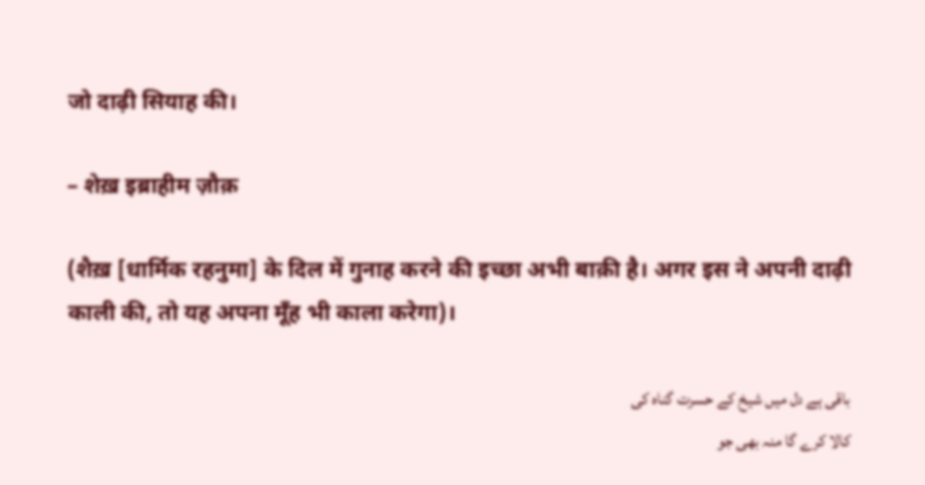जो दाढ़ी सियाह की।

– शेख़ इब्राहीम ज़ौक़

(शैख़ [धार्मिक रहनुमा] के दिल में गुनाह करने की इच्छा अभी बाक़ी है। अगर इस ने अपनी दाढ़ी काली की, तो यह अपना मूँह भी काला करेगा)।

باقی ہے دل میں شیخ کے حسرت گناہ کی
کالا کرے گا منہ بھی جو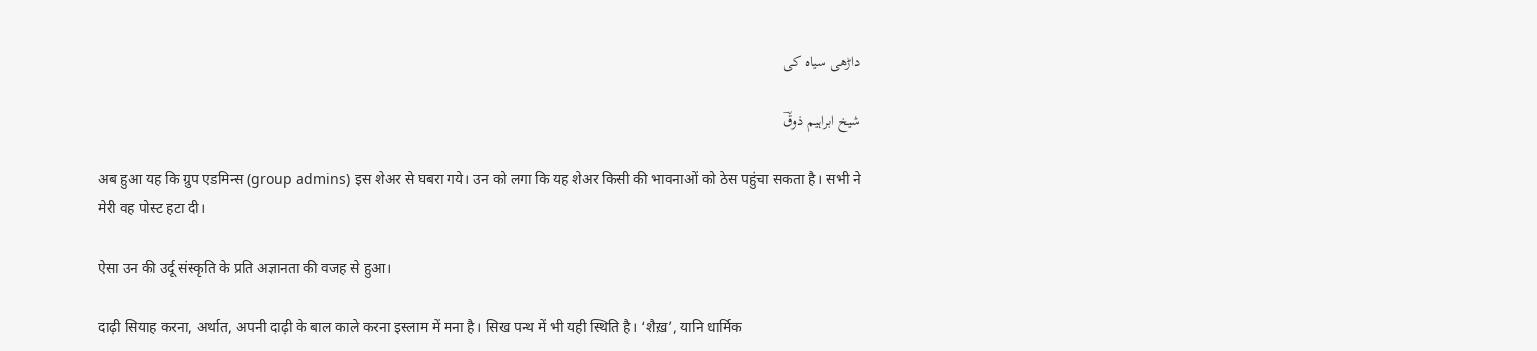داڑھی سیاہ کی

شیخ ابراہیم ذوقؔ

अब हुआ यह कि ग्रुप एडमिन्स (group admins) इस शेअर से घबरा गये। उन को लगा कि यह शेअर किसी की भावनाओं को ठेस पहुंचा सकता है। सभी ने मेरी वह पोस्ट हटा दी।

ऐसा उन की उर्दू संस्कृति के प्रति अज्ञानता की वजह से हुआ।

दाढ़ी सियाह करना, अर्थात, अपनी दाढ़ी के बाल काले करना इस्लाम में मना है। सिख पन्थ में भी यही स्थिति है। ‘शैख़’, यानि धार्मिक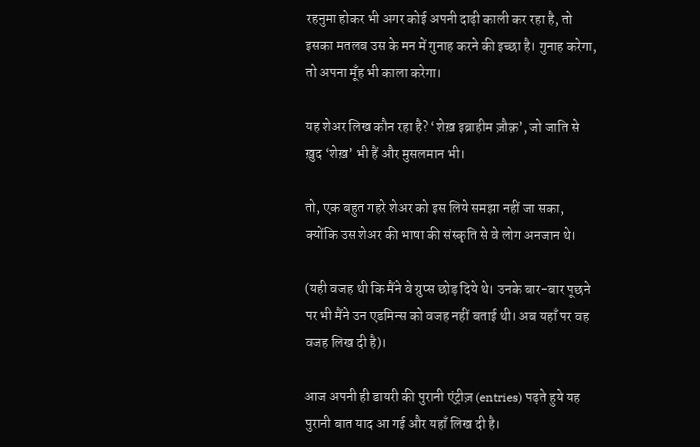रहनुमा होकर भी अगर कोई अपनी दाढ़ी काली कर रहा है, तो इसका मतलब उस के मन में गुनाह करने की इच्छा है। गुनाह करेगा, तो अपना मूँह भी काला करेगा।

यह शेअर लिख कौन रहा है? ‘शेख़ इब्राहीम ज़ौक़’, जो जाति से ख़ुद ‘शेख़’ भी हैं और मुसलमान भी।

तो, एक बहुत गहरे शेअर को इस लिये समझा नहीं जा सका, क्योंकि उस शेअर की भाषा की संस्कृति से वे लोग अनजान थे।

(यही वजह थी कि मैंने वे ग्रुप्स छोड़ दिये थे। उनके बार-बार पूछने पर भी मैंने उन एडमिन्स को वजह नहीं बताई थी। अब यहाँ पर वह वजह लिख दी है)।

आज अपनी ही डायरी की पुरानी एंट्रीज़ (entries) पढ़ते हुये यह पुरानी बात याद आ गई और यहाँ लिख दी है।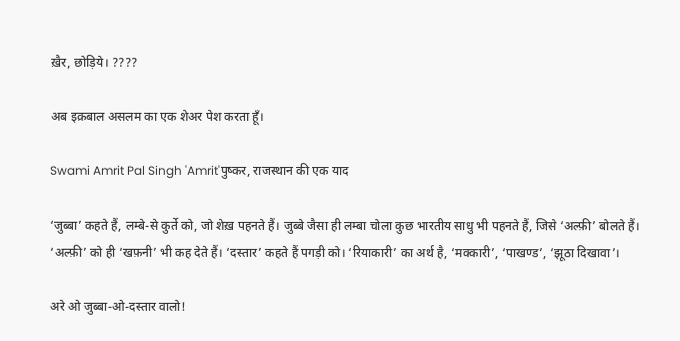ख़ैर, छोड़िये। ????

अब इक़बाल असलम का एक शेअर पेश करता हूँ।

Swami Amrit Pal Singh 'Amrit'पुष्कर, राजस्थान की एक याद

‘जुब्बा’ कहते हैं, लम्बे-से कुर्ते को, जो शेख़ पहनते हैं। जुब्बे जैसा ही लम्बा चोला कुछ भारतीय साधु भी पहनते हैं, जिसे ‘अल्फ़ी’ बोलते हैं। ‘अल्फ़ी’ को ही ‘खफ़नी’ भी कह देते हैं। ‘दस्तार’ कहते हैं पगड़ी को। ‘रियाकारी’ का अर्थ है, ‘मक्कारी’, ‘पाखण्ड’, ‘झूठा दिखावा’।

अरे ओ जुब्बा-ओ-दस्तार वालो!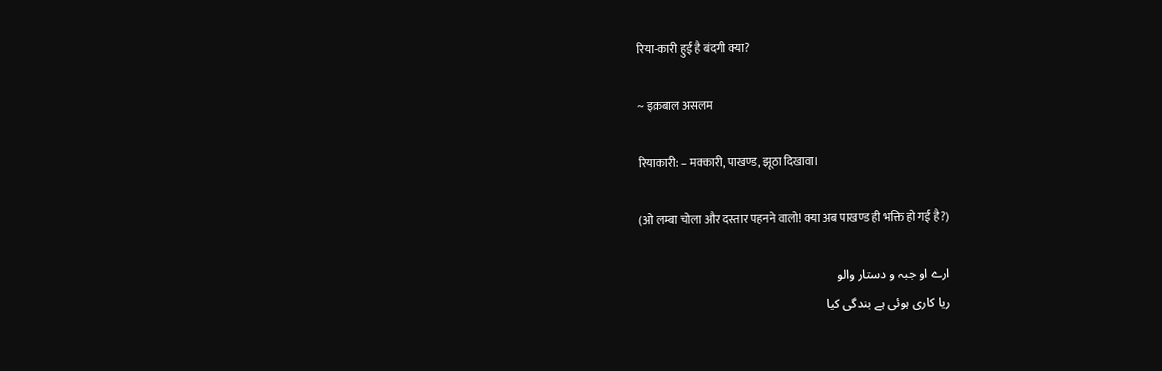रिया-कारी हुई है बंदगी क्या?

~ इक़बाल असलम

रियाकारी: – मक्कारी, पाखण्ड, झूठा दिखावा।

(ओ लम्बा चोला और दस्तार पहनने वालो! क्या अब पाखण्ड ही भक्ति हो गई है?)

ارے او جبہ و دستار والو
ریا کاری ہوئی ہے بندگی کیا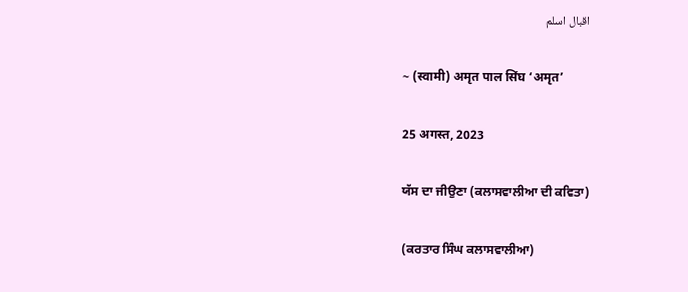اقبال اسلم

~ (स्वामी) अमृत पाल सिंघ ‘अमृत’

25 अगस्त, 2023

ਯੱਸ ਦਾ ਜੀਉਣਾ (ਕਲਾਸਵਾਲੀਆ ਦੀ ਕਵਿਤਾ)

(ਕਰਤਾਰ ਸਿੰਘ ਕਲਾਸਵਾਲੀਆ)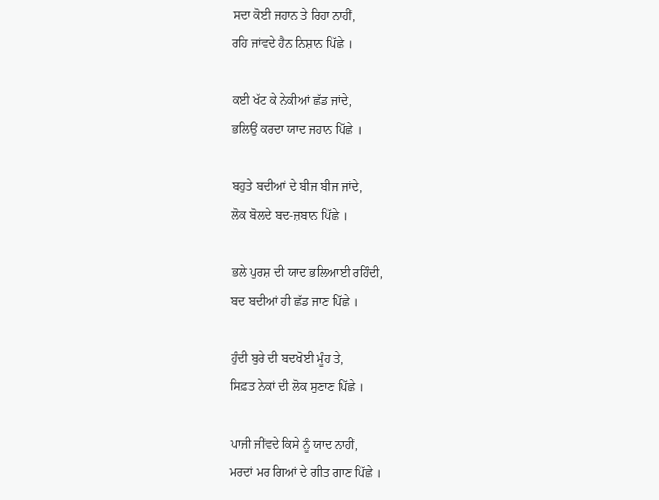ਸਦਾ ਕੋਈ ਜਹਾਨ ਤੇ ਰਿਹਾ ਨਾਹੀਂ,
ਰਹਿ ਜਾਂਵਦੇ ਹੈਨ ਨਿਸ਼ਾਨ ਪਿੱਛੇ ।

ਕਈ ਖੱਟ ਕੇ ਨੇਕੀਆਂ ਛੱਡ ਜਾਂਦੇ,
ਭਲਿਉਂ ਕਰਦਾ ਯਾਦ ਜਹਾਨ ਪਿੱਛੇ ।

ਬਹੁਤੇ ਬਦੀਆਂ ਦੇ ਬੀਜ ਬੀਜ ਜਾਂਦੇ,
ਲੋਕ ਬੋਲਦੇ ਬਦ-ਜ਼ਬਾਨ ਪਿੱਛੇ ।

ਭਲੇ ਪੁਰਸ਼ ਦੀ ਯਾਦ ਭਲਿਆਈ ਰਹਿੰਦੀ,
ਬਦ ਬਦੀਆਂ ਹੀ ਛੱਡ ਜਾਣ ਪਿੱਛੇ ।

ਹੁੰਦੀ ਬੁਰੇ ਦੀ ਬਦਖੋਈ ਮੂੰਹ ਤੇ,
ਸਿਫ਼ਤ ਨੇਕਾਂ ਦੀ ਲੋਕ ਸੁਣਾਣ ਪਿੱਛੇ ।

ਪਾਜੀ ਜੀਂਵਦੇ ਕਿਸੇ ਨੂੰ ਯਾਦ ਨਾਹੀਂ,
ਮਰਦਾਂ ਮਰ ਗਿਆਂ ਦੇ ਗੀਤ ਗਾਣ ਪਿੱਛੇ ।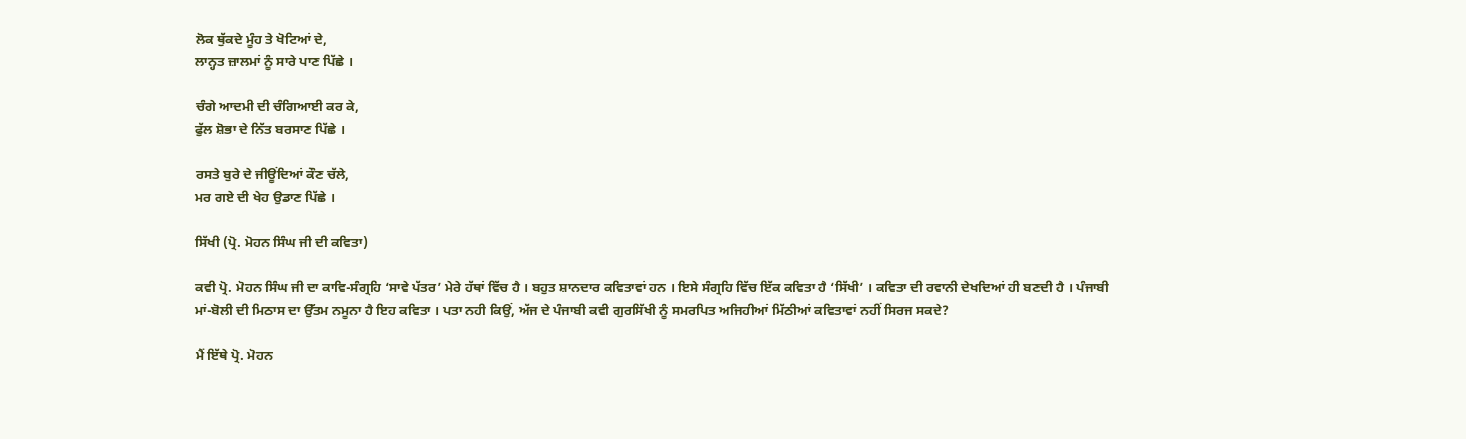ਲੋਕ ਥੁੱਕਦੇ ਮੂੰਹ ਤੇ ਖੋਟਿਆਂ ਦੇ,
ਲਾਨ੍ਹਤ ਜ਼ਾਲਮਾਂ ਨੂੰ ਸਾਰੇ ਪਾਣ ਪਿੱਛੇ ।

ਚੰਗੇ ਆਦਮੀ ਦੀ ਚੰਗਿਆਈ ਕਰ ਕੇ,
ਫੁੱਲ ਸ਼ੋਭਾ ਦੇ ਨਿੱਤ ਬਰਸਾਣ ਪਿੱਛੇ ।

ਰਸਤੇ ਬੁਰੇ ਦੇ ਜੀਊਂਦਿਆਂ ਕੌਣ ਚੱਲੇ,
ਮਰ ਗਏ ਦੀ ਖੇਹ ਉਡਾਣ ਪਿੱਛੇ ।

ਸਿੱਖੀ (ਪ੍ਰੋ. ਮੋਹਨ ਸਿੰਘ ਜੀ ਦੀ ਕਵਿਤਾ)

ਕਵੀ ਪ੍ਰੋ. ਮੋਹਨ ਸਿੰਘ ਜੀ ਦਾ ਕਾਵਿ-ਸੰਗ੍ਰਹਿ ‘ਸਾਵੇ ਪੱਤਰ’ ਮੇਰੇ ਹੱਥਾਂ ਵਿੱਚ ਹੈ । ਬਹੁਤ ਸ਼ਾਨਦਾਰ ਕਵਿਤਾਵਾਂ ਹਨ । ਇਸੇ ਸੰਗ੍ਰਹਿ ਵਿੱਚ ਇੱਕ ਕਵਿਤਾ ਹੈ ‘ਸਿੱਖੀ’ । ਕਵਿਤਾ ਦੀ ਰਵਾਨੀ ਦੇਖਦਿਆਂ ਹੀ ਬਣਦੀ ਹੈ । ਪੰਜਾਬੀ ਮਾਂ-ਬੋਲੀ ਦੀ ਮਿਠਾਸ ਦਾ ਉੱਤਮ ਨਮੂਨਾ ਹੈ ਇਹ ਕਵਿਤਾ । ਪਤਾ ਨਹੀ ਕਿਉਂ, ਅੱਜ ਦੇ ਪੰਜਾਬੀ ਕਵੀ ਗੁਰਸਿੱਖੀ ਨੂੰ ਸਮਰਪਿਤ ਅਜਿਹੀਆਂ ਮਿੱਠੀਆਂ ਕਵਿਤਾਵਾਂ ਨਹੀਂ ਸਿਰਜ ਸਕਦੇ?

ਮੈਂ ਇੱਥੇ ਪ੍ਰੋ. ਮੋਹਨ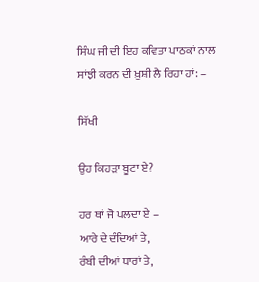ਸਿੰਘ ਜੀ ਦੀ ਇਹ ਕਵਿਤਾ ਪਾਠਕਾਂ ਨਾਲ ਸਾਂਝੀ ਕਰਨ ਦੀ ਖ਼ੁਸ਼ੀ ਲੈ ਰਿਹਾ ਹਾਂ: –

ਸਿੱਖੀ

ਉਹ ਕਿਹੜਾ ਬੂਟਾ ਏ?

ਹਰ ਥਾਂ ਜੋ ਪਲਦਾ ਏ –
ਆਰੇ ਦੇ ਦੰਦਿਆਂ ਤੇ,
ਰੰਬੀ ਦੀਆਂ ਧਾਰਾਂ ਤੇ,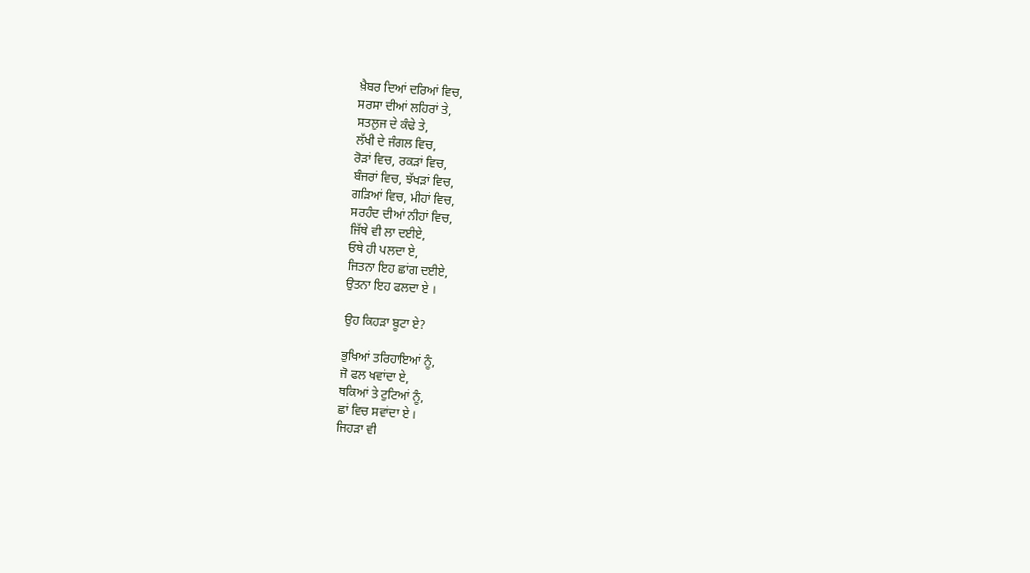ਖ਼ੈਬਰ ਦਿਆਂ ਦਰਿਆਂ ਵਿਚ,
ਸਰਸਾ ਦੀਆਂ ਲਹਿਰਾਂ ਤੇ,
ਸਤਲੁਜ ਦੇ ਕੰਢੇ ਤੇ,
ਲੱਖੀ ਦੇ ਜੰਗਲ ਵਿਚ,
ਰੋੜਾਂ ਵਿਚ, ਰਕੜਾਂ ਵਿਚ,
ਬੰਜਰਾਂ ਵਿਚ, ਝੱਖੜਾਂ ਵਿਚ,
ਗੜਿਆਂ ਵਿਚ, ਮੀਹਾਂ ਵਿਚ,
ਸਰਹੰਦ ਦੀਆਂ ਨੀਹਾਂ ਵਿਚ,
ਜਿੱਥੇ ਵੀ ਲਾ ਦਈਏ,
ਓਥੇ ਹੀ ਪਲਦਾ ਏ,
ਜਿਤਨਾ ਇਹ ਛਾਂਗ ਦਈਏ,
ਉਤਨਾ ਇਹ ਫਲਦਾ ਏ ।

ਉਹ ਕਿਹੜਾ ਬੂਟਾ ਏ?

ਭੁਖਿਆਂ ਤਰਿਹਾਇਆਂ ਨੂੰ,
ਜੋ ਫਲ ਖਵਾਂਦਾ ਏ,
ਥਕਿਆਂ ਤੇ ਟੁਟਿਆਂ ਨੂੰ,
ਛਾਂ ਵਿਚ ਸਵਾਂਦਾ ਏ ।
ਜਿਹੜਾ ਵੀ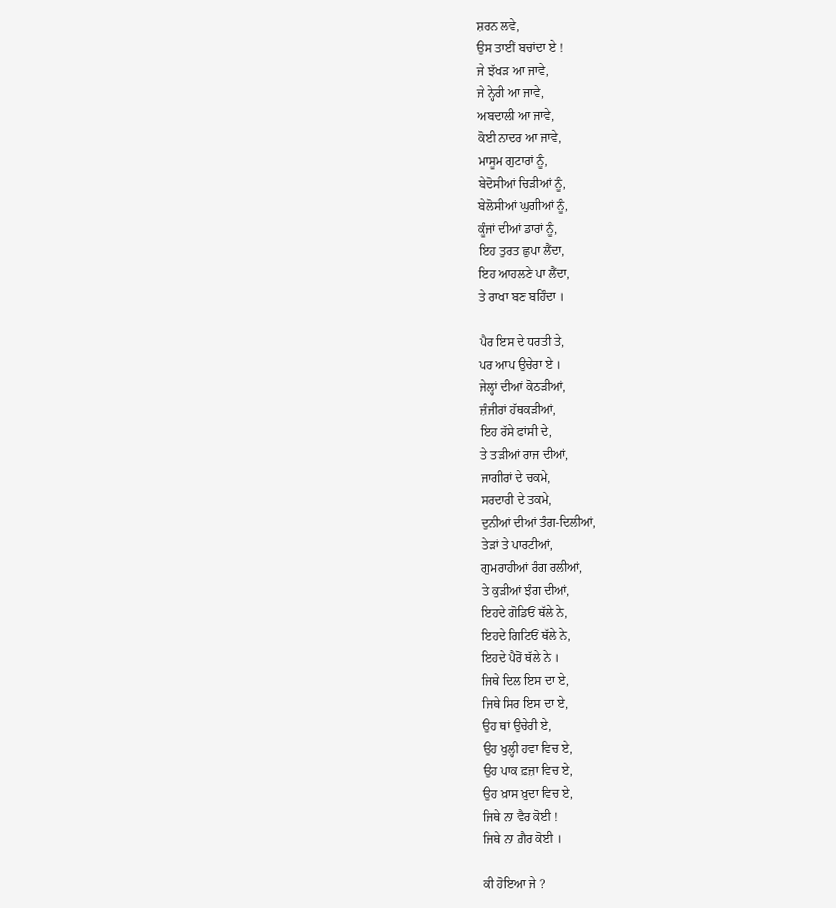ਸ਼ਰਨ ਲਵੇ,
ਉਸ ਤਾਈਂ ਬਚਾਂਦਾ ਏ !
ਜੇ ਝੱਖੜ ਆ ਜਾਵੇ,
ਜੇ ਨ੍ਹੇਰੀ ਆ ਜਾਵੇ,
ਅਬਦਾਲੀ ਆ ਜਾਵੇ,
ਕੋਈ ਨਾਦਰ ਆ ਜਾਵੇ,
ਮਾਸੂਮ ਗੁਟਾਰਾਂ ਨੂੰ,
ਬੇਦੋਸੀਆਂ ਚਿੜੀਆਂ ਨੂੰ,
ਬੇਲੋਸੀਆਂ ਘੁਗੀਆਂ ਨੂੰ,
ਕੂੰਜਾਂ ਦੀਆਂ ਡਾਰਾਂ ਨੂੰ,
ਇਹ ਤੁਰਤ ਛੁਪਾ ਲੈਂਦਾ,
ਇਹ ਆਹਲਣੇ ਪਾ ਲੈਂਦਾ,
ਤੇ ਰਾਖਾ ਬਣ ਬਹਿੰਦਾ ।

ਪੈਰ ਇਸ ਦੇ ਧਰਤੀ ਤੇ,
ਪਰ ਆਪ ਉਚੇਰਾ ਏ ।
ਜੇਲ੍ਹਾਂ ਦੀਆਂ ਕੋਠੜੀਆਂ,
ਜ਼ੰਜੀਰਾਂ ਹੱਥਕੜੀਆਂ,
ਇਹ ਰੱਸੇ ਫਾਂਸੀ ਦੇ,
ਤੇ ਤੜੀਆਂ ਰਾਜ ਦੀਆਂ,
ਜਾਗੀਰਾਂ ਦੇ ਚਕਮੇ,
ਸਰਦਾਰੀ ਦੇ ਤਕਮੇ,
ਦੁਨੀਆਂ ਦੀਆਂ ਤੰਗ-ਦਿਲੀਆਂ,
ਤੇੜਾਂ ਤੇ ਪਾਰਟੀਆਂ,
ਗੁਮਰਾਹੀਆਂ ਰੰਗ ਰਲੀਆਂ,
ਤੇ ਕੁੜੀਆਂ ਝੰਗ ਦੀਆਂ,
ਇਹਦੇ ਗੋਡਿਓਂ ਥੱਲੇ ਨੇ,
ਇਹਦੇ ਗਿਟਿਓਂ ਥੱਲੇ ਨੇ,
ਇਹਦੇ ਪੈਰੋਂ ਥੱਲੇ ਨੇ ।
ਜਿਥੇ ਦਿਲ ਇਸ ਦਾ ਏ,
ਜਿਥੇ ਸਿਰ ਇਸ ਦਾ ਏ,
ਉਹ ਥਾਂ ਉਚੇਰੀ ਏ,
ਉਹ ਖੁਲ੍ਹੀ ਹਵਾ ਵਿਚ ਏ,
ਉਹ ਪਾਕ ਫ਼ਜ਼ਾ ਵਿਚ ਏ,
ਉਹ ਖ਼ਾਸ ਖ਼ੁਦਾ ਵਿਚ ਏ,
ਜਿਥੇ ਨਾ ਵੈਰ ਕੋਈ !
ਜਿਥੇ ਨਾ ਗ਼ੈਰ ਕੋਈ ।

ਕੀ ਹੋਇਆ ਜੇ ?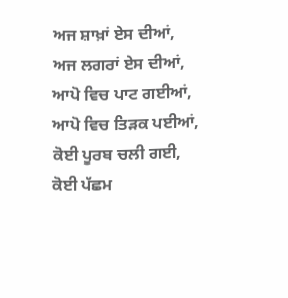ਅਜ ਸ਼ਾਖ਼ਾਂ ਏਸ ਦੀਆਂ,
ਅਜ ਲਗਰਾਂ ਏਸ ਦੀਆਂ,
ਆਪੋ ਵਿਚ ਪਾਟ ਗਈਆਂ,
ਆਪੋ ਵਿਚ ਤਿੜਕ ਪਈਆਂ,
ਕੋਈ ਪੂਰਬ ਚਲੀ ਗਈ,
ਕੋਈ ਪੱਛਮ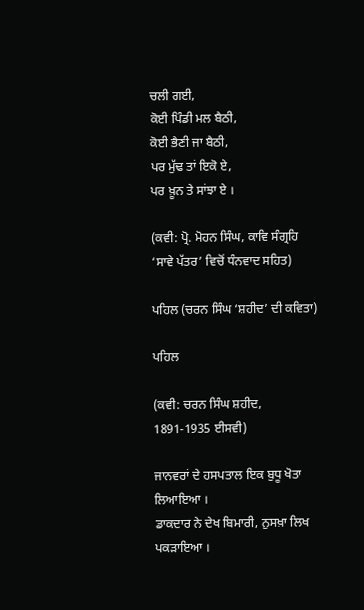ਚਲੀ ਗਈ,
ਕੋਈ ਪਿੰਡੀ ਮਲ ਬੈਠੀ,
ਕੋਈ ਭੈਣੀ ਜਾ ਬੈਠੀ,
ਪਰ ਮੁੱਢ ਤਾਂ ਇਕੋ ਏ,
ਪਰ ਖ਼ੂਨ ਤੇ ਸਾਂਝਾ ਏ ।

(ਕਵੀ: ਪ੍ਰੋ. ਮੋਹਨ ਸਿੰਘ, ਕਾਵਿ ਸੰਗ੍ਰਹਿ ‘ਸਾਵੇ ਪੱਤਰ’ ਵਿਚੋਂ ਧੰਨਵਾਦ ਸਹਿਤ)

ਪਹਿਲ (ਚਰਨ ਸਿੰਘ ‘ਸ਼ਹੀਦ’ ਦੀ ਕਵਿਤਾ)

ਪਹਿਲ

(ਕਵੀ: ਚਰਨ ਸਿੰਘ ਸ਼ਹੀਦ, 1891-1935 ਈਸਵੀ)

ਜਾਨਵਰਾਂ ਦੇ ਹਸਪਤਾਲ ਇਕ ਬੁਧੂ ਖੋਤਾ ਲਿਆਇਆ ।
ਡਾਕਦਾਰ ਨੇ ਦੇਖ ਬਿਮਾਰੀ, ਨੁਸਖ਼ਾ ਲਿਖ ਪਕੜਾਇਆ ।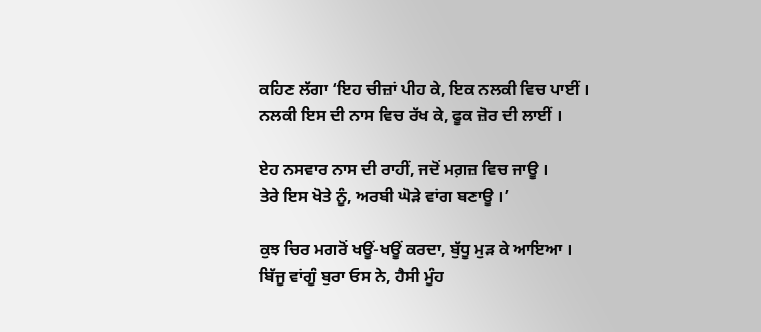ਕਹਿਣ ਲੱਗਾ ‘ਇਹ ਚੀਜ਼ਾਂ ਪੀਹ ਕੇ, ਇਕ ਨਲਕੀ ਵਿਚ ਪਾਈਂ ।
ਨਲਕੀ ਇਸ ਦੀ ਨਾਸ ਵਿਚ ਰੱਖ ਕੇ, ਫੂਕ ਜ਼ੋਰ ਦੀ ਲਾਈਂ ।

ਏਹ ਨਸਵਾਰ ਨਾਸ ਦੀ ਰਾਹੀਂ, ਜਦੋਂ ਮਗ਼ਜ਼ ਵਿਚ ਜਾਊ ।
ਤੇਰੇ ਇਸ ਖੋਤੇ ਨੂੰ, ਅਰਬੀ ਘੋੜੇ ਵਾਂਗ ਬਣਾਊ ।’

ਕੁਝ ਚਿਰ ਮਗਰੋਂ ਖਊਂ-ਖਊਂ ਕਰਦਾ, ਬੁੱਧੂ ਮੁੜ ਕੇ ਆਇਆ ।
ਬਿੱਜੂ ਵਾਂਗੂੰ ਬੁਰਾ ਓਸ ਨੇ, ਹੈਸੀ ਮੂੰਹ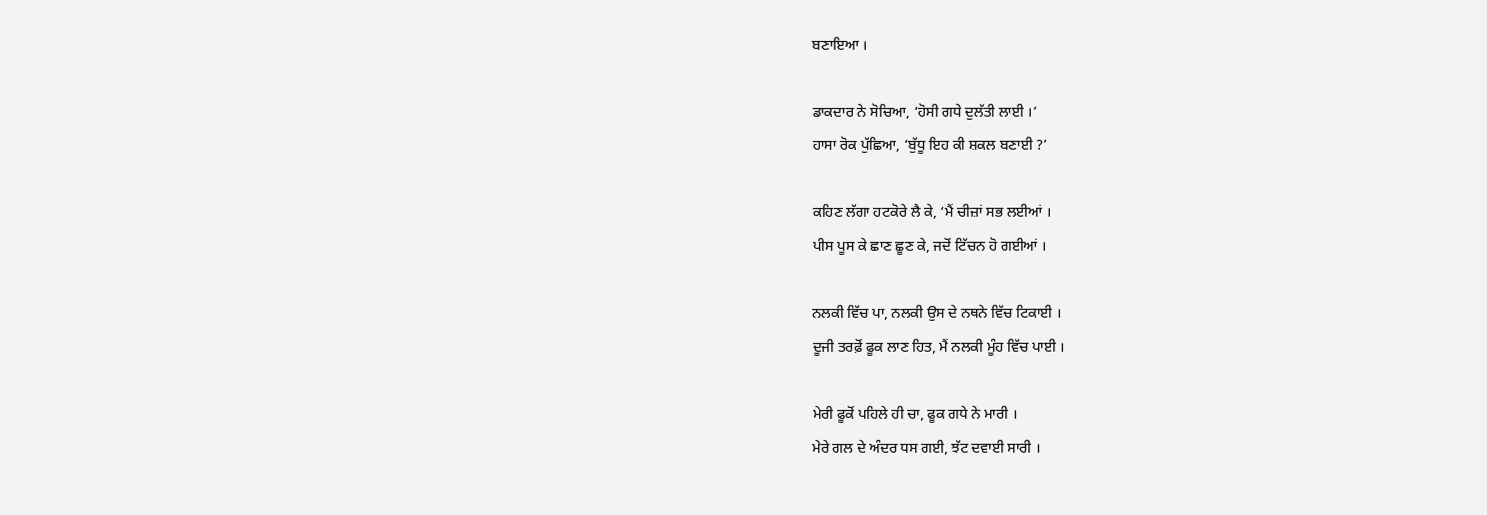ਬਣਾਇਆ ।

ਡਾਕਦਾਰ ਨੇ ਸੋਚਿਆ, ‘ਹੋਸੀ ਗਧੇ ਦੁਲੱਤੀ ਲਾਈ ।’
ਹਾਸਾ ਰੋਕ ਪੁੱਛਿਆ, ‘ਬੁੱਧੂ ਇਹ ਕੀ ਸ਼ਕਲ ਬਣਾਈ ?’

ਕਹਿਣ ਲੱਗਾ ਹਟਕੋਰੇ ਲੈ ਕੇ, ‘ਮੈਂ ਚੀਜ਼ਾਂ ਸਭ ਲਈਆਂ ।
ਪੀਸ ਪੂਸ ਕੇ ਛਾਣ ਛੂਣ ਕੇ, ਜਦੋਂ ਟਿੱਚਨ ਹੋ ਗਈਆਂ ।

ਨਲਕੀ ਵਿੱਚ ਪਾ, ਨਲਕੀ ਉਸ ਦੇ ਨਥਨੇ ਵਿੱਚ ਟਿਕਾਈ ।
ਦੂਜੀ ਤਰਫ਼ੋਂ ਫੂਕ ਲਾਣ ਹਿਤ, ਮੈਂ ਨਲਕੀ ਮੂੰਹ ਵਿੱਚ ਪਾਈ ।

ਮੇਰੀ ਫੂਕੋਂ ਪਹਿਲੇ ਹੀ ਚਾ, ਫੂਕ ਗਧੇ ਨੇ ਮਾਰੀ ।
ਮੇਰੇ ਗਲ ਦੇ ਅੰਦਰ ਧਸ ਗਈ, ਝੱਟ ਦਵਾਈ ਸਾਰੀ ।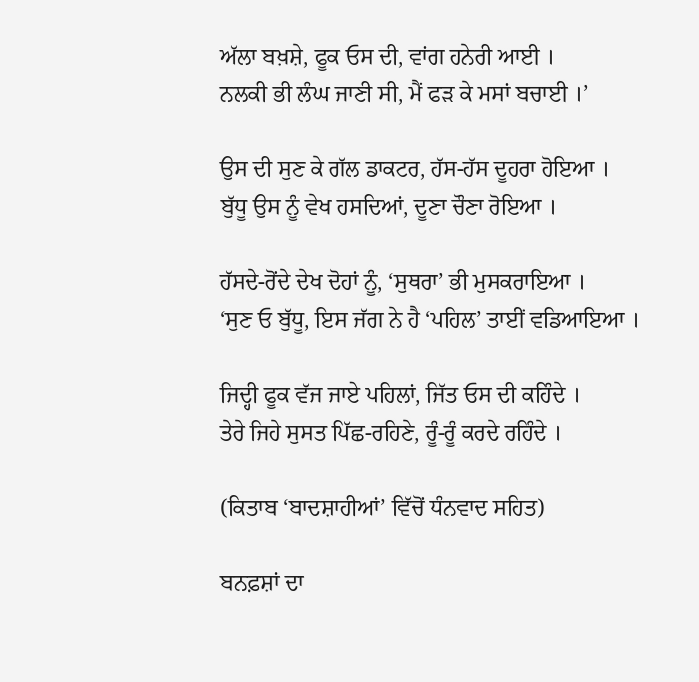ਅੱਲਾ ਬਖ਼ਸ਼ੇ, ਫੂਕ ਓਸ ਦੀ, ਵਾਂਗ ਹਨੇਰੀ ਆਈ ।
ਨਲਕੀ ਭੀ ਲੰਘ ਜਾਣੀ ਸੀ, ਮੈਂ ਫੜ ਕੇ ਮਸਾਂ ਬਚਾਈ ।’

ਉਸ ਦੀ ਸੁਣ ਕੇ ਗੱਲ ਡਾਕਟਰ, ਹੱਸ-ਹੱਸ ਦੂਹਰਾ ਹੋਇਆ ।
ਬੁੱਧੂ ਉਸ ਨੂੰ ਵੇਖ ਹਸਦਿਆਂ, ਦੂਣਾ ਚੌਣਾ ਰੋਇਆ ।

ਹੱਸਦੇ-ਰੋਂਦੇ ਦੇਖ ਦੋਹਾਂ ਨੂੰ, ‘ਸੁਥਰਾ’ ਭੀ ਮੁਸਕਰਾਇਆ ।
‘ਸੁਣ ਓ ਬੁੱਧੂ, ਇਸ ਜੱਗ ਨੇ ਹੈ ‘ਪਹਿਲ’ ਤਾਈਂ ਵਡਿਆਇਆ ।

ਜਿਦ੍ਹੀ ਫੂਕ ਵੱਜ ਜਾਏ ਪਹਿਲਾਂ, ਜਿੱਤ ਓਸ ਦੀ ਕਹਿੰਦੇ ।
ਤੇਰੇ ਜਿਹੇ ਸੁਸਤ ਪਿੱਛ-ਰਹਿਣੇ, ਰੂੰ-ਰੂੰ ਕਰਦੇ ਰਹਿੰਦੇ ।

(ਕਿਤਾਬ ‘ਬਾਦਸ਼ਾਹੀਆਂ’ ਵਿੱਚੋਂ ਧੰਨਵਾਦ ਸਹਿਤ)

ਬਨਫ਼ਸ਼ਾਂ ਦਾ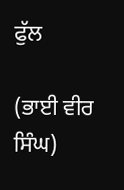ਫੁੱਲ

(ਭਾਈ ਵੀਰ ਸਿੰਘ)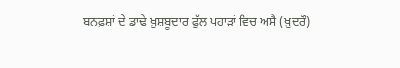ਬਨਫ਼ਸ਼ਾਂ ਦੇ ਡਾਢੇ ਖ਼ੁਸ਼ਬੂਦਾਰ ਫੁੱਲ ਪਹਾੜਾਂ ਵਿਚ ਅਸੈ (ਖ਼ੁਦਰੌ)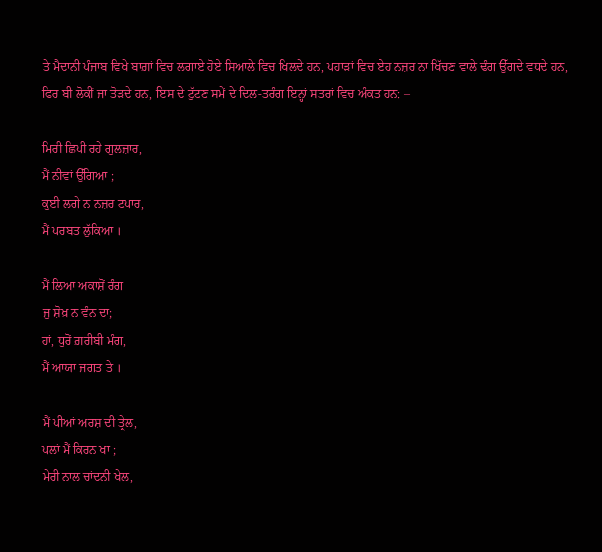ਤੇ ਮੈਦਾਨੀ ਪੰਜਾਬ ਵਿਖੇ ਬਾਗ਼ਾਂ ਵਿਚ ਲਗਾਏ ਹੋਏ ਸਿਆਲੇ ਵਿਚ ਖਿਲਦੇ ਹਨ, ਪਹਾੜਾਂ ਵਿਚ ਏਹ ਨਜ਼ਰ ਨਾ ਖਿੱਚਣ ਵਾਲੇ ਢੰਗ ਉੱਗਦੇ ਵਧਦੇ ਹਨ, ਫਿਰ ਬੀ ਲੋਕੀਂ ਜਾ ਤੋੜਦੇ ਹਨ, ਇਸ ਦੇ ਟੁੱਟਣ ਸਮੇਂ ਦੇ ਦਿਲ-ਤਰੰਗ ਇਨ੍ਹਾਂ ਸਤਰਾਂ ਵਿਚ ਅੰਕਤ ਹਨ: –

ਮਿਰੀ ਛਿਪੀ ਰਹੇ ਗੁਲਜ਼ਾਰ,
ਮੈਂ ਨੀਵਾਂ ਉੱਗਿਆ ;
ਕੁਈ ਲਗੇ ਨ ਨਜ਼ਰ ਟਪਾਰ,
ਮੈਂ ਪਰਬਤ ਲੁੱਕਿਆ ।

ਮੈਂ ਲਿਆ ਅਕਾਸ਼ੋਂ ਰੰਗ
ਜੁ ਸ਼ੋਖ਼ ਨ ਵੰਨ ਦਾ;
ਹਾਂ, ਧੁਰੋਂ ਗ਼ਰੀਬੀ ਮੰਗ,
ਮੈਂ ਆਯਾ ਜਗਤ ਤੇ ।

ਮੈਂ ਪੀਆਂ ਅਰਸ਼ ਦੀ ਤ੍ਰੇਲ,
ਪਲਾਂ ਮੈਂ ਕਿਰਨ ਖਾ ;
ਮੇਰੀ ਨਾਲ ਚਾਂਦਨੀ ਖੇਲ,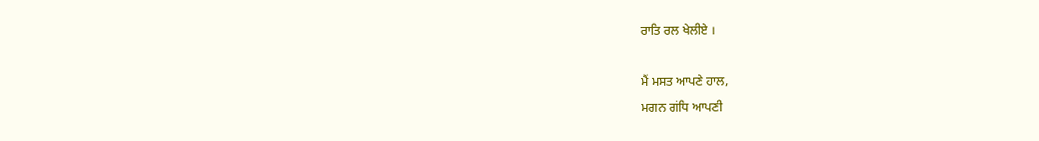ਰਾਤਿ ਰਲ ਖੇਲੀਏ ।

ਮੈਂ ਮਸਤ ਆਪਣੇ ਹਾਲ,
ਮਗਨ ਗਂਧਿ ਆਪਣੀ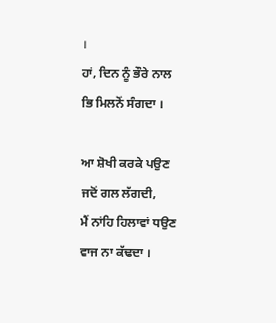।
ਹਾਂ, ਦਿਨ ਨੂੰ ਭੌਰੇ ਨਾਲ
ਭਿ ਮਿਲਨੋਂ ਸੰਗਦਾ ।

ਆ ਸ਼ੋਖੀ ਕਰਕੇ ਪਉਣ
ਜਦੋਂ ਗਲ ਲੱਗਦੀ,
ਮੈਂ ਨਾਂਹਿ ਹਿਲਾਵਾਂ ਧਉਣ
ਵਾਜ ਨਾ ਕੱਢਦਾ ।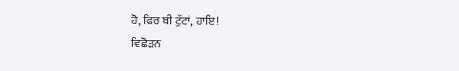ਹੋ, ਫਿਰ ਬੀ ਟੁੱਟਾਂ, ਹਾਇ!
ਵਿਛੋੜਨ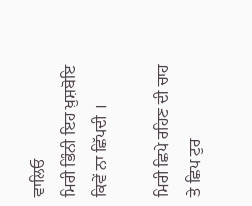ਵਾਲਿਓ
ਮਿਰੀ ਭਿੰਨੀ ਇਹ ਖ਼ੁਸ਼ਬੋਇ
ਕਿਵੇਂ ਨਾ ਛਿੱਪਦੀ ।

ਮਿਰੀ ਛਿਪੇ ਰਹਿਣ ਦੀ ਚਾਹ
ਤੇ ਛਿਪ ਟੁਰ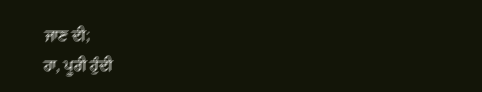ਜਾਣ ਦੀ;
ਹਾ, ਪੂਰੀ ਹੁੰਦੀ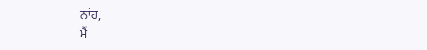ਨਾਂਹ,
ਮੈਂ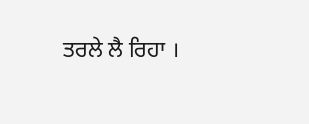ਤਰਲੇ ਲੈ ਰਿਹਾ ।